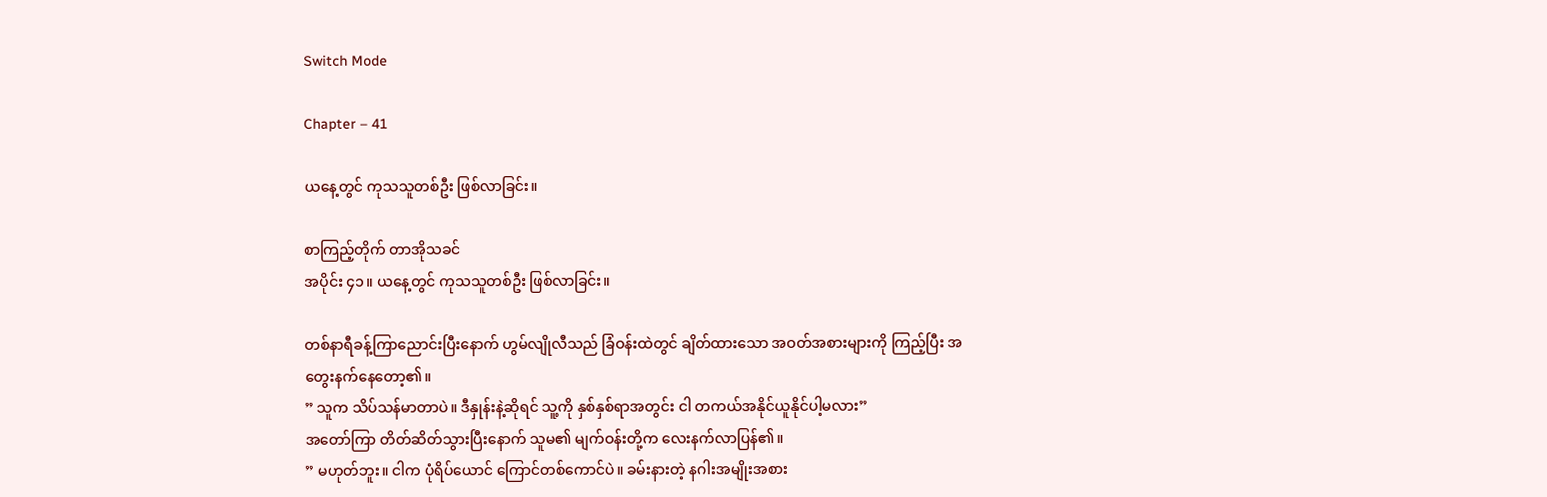Switch Mode

Chapter – 41

ယနေ့တွင် ကုသသူတစ်ဦး ဖြစ်လာခြင်း။

စာကြည့်တိုက် တာအိုသခင်
အပိုင်း ၄၁။ ယနေ့တွင် ကုသသူတစ်ဦး ဖြစ်လာခြင်း။

တစ်နာရီခန့်ကြာညောင်းပြီးနောက် ဟွမ်လျိုလီသည် ခြံဝန်းထဲတွင် ချိတ်ထားသော အဝတ်အစားများကို ကြည့်ပြီး အတွေးနက်နေတော့၏။
” သူက သိပ်သန်မာတာပဲ။ ဒီနှုန်းနဲ့ဆိုရင် သူ့ကို နှစ်နှစ်ရာအတွင်း ငါ တကယ်အနိုင်ယူနိုင်ပါ့မလား”
အတော်ကြာ တိတ်ဆိတ်သွားပြီးနောက် သူမ၏ မျက်ဝန်းတို့က လေးနက်လာပြန်၏။
” မဟုတ်ဘူး။ ငါက ပုံရိပ်ယောင် ကြောင်တစ်ကောင်ပဲ။ ခမ်းနားတဲ့ နဂါးအမျိုးအစား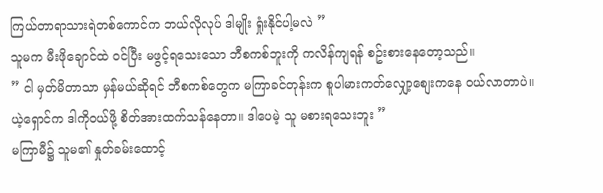ကြယ်တာရာသားရဲတစ်ကောင်က ဘယ်လိုလုပ် ဒါမျိုး ရှုံးနိုင်ပါ့မလဲ ”
သူမက မီးဖိုချောင်ထဲ ဝင်ပြီး မဖွင့်ရသေးသော ဘီစကစ်ဘူးကို ကလိန်ကျရန် စဥ်းစားနေတော့သည်။
” ငါ မှတ်မိတာသာ မှန်မယ်ဆိုရင် ဘီစကစ်တွေက မကြာခင်တုန်းက စူပါမားကတ်လျှော့စျေးကနေ ဝယ်လာတာပဲ။ ယဲ့ရှောင်က ဒါကိုဝယ်ဖို့ စိတ်အားထက်သန်နေတာ။ ဒါပေမဲ့ သူ မစားရသေးဘူး ”
မကြာမီ၌ သူမ၏ နှုတ်ခမ်းထောင့်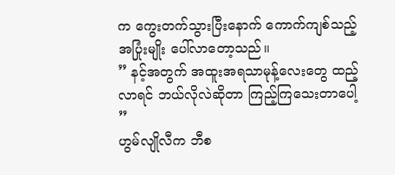က ကွေးတက်သွားပြီးနောက် ကောက်ကျစ်သည့်အပြုံးမျိုး ပေါ်လာတော့သည်။
” နင့်အတွက် အထူးအရသာမုန့်လေးတွေ ထည့်လာရင် ဘယ်လိုလဲဆိုတာ ကြည့်ကြသေးတာပေါ့ ”
ဟွမ်လျိုလီက ဘီစ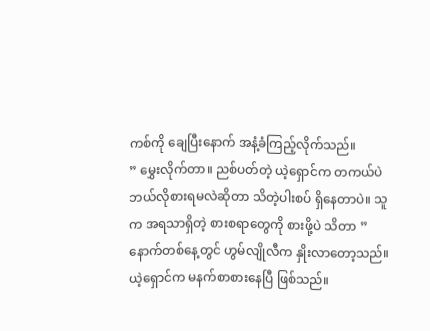ကစ်ကို ချေပြီးနောက် အနံ့ခံကြည့်လိုက်သည်။
” မွှေးလိုက်တာ။ ညစ်ပတ်တဲ့ ယဲ့ရှောင်က တကယ်ပဲ ဘယ်လိုစားရမလဲဆိုတာ သိတဲ့ပါးစပ် ရှိနေတာပဲ။ သူက အရသာရှိတဲ့ စားစရာတွေကို စားဖို့ပဲ သိတာ ”
နောက်တစ်နေ့တွင် ဟွမ်လျိုလီက နှိုးလာတော့သည်။ ယဲ့ရှောင်က မနက်စာစားနေပြီ ဖြစ်သည်။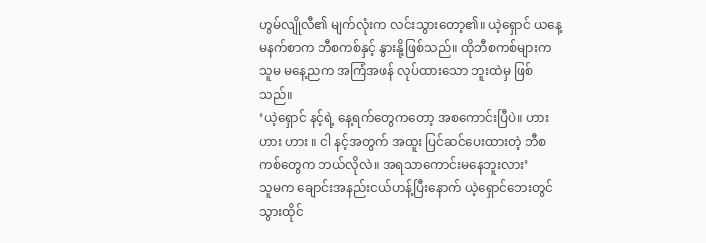ဟွမ်လျိုလီ၏ မျက်လုံးက လင်းသွားတော့၏။ ယဲ့ရှောင် ယနေ့ မနက်စာက ဘီစကစ်နှင့် နွားနို့ဖြစ်သည်။ ထိုဘီစကစ်များက သူမ မနေ့ညက အကြံအဖန် လုပ်ထားသော ဘူးထဲမှ ဖြစ်သည်။
‘ယဲ့ရှောင် နင့်ရဲ့ နေ့ရက်တွေကတော့ အစကောင်းပြီပဲ။ ဟား ဟား ဟား ။ ငါ နင့်အတွက် အထူး ပြင်ဆင်ပေးထားတဲ့ ဘီစကစ်တွေက ဘယ်လိုလဲ။ အရသာကောင်းမနေဘူးလား’
သူမက ချောင်းအနည်းငယ်ဟန့်ပြီးနောက် ယဲ့ရှောင်ဘေးတွင် သွားထိုင်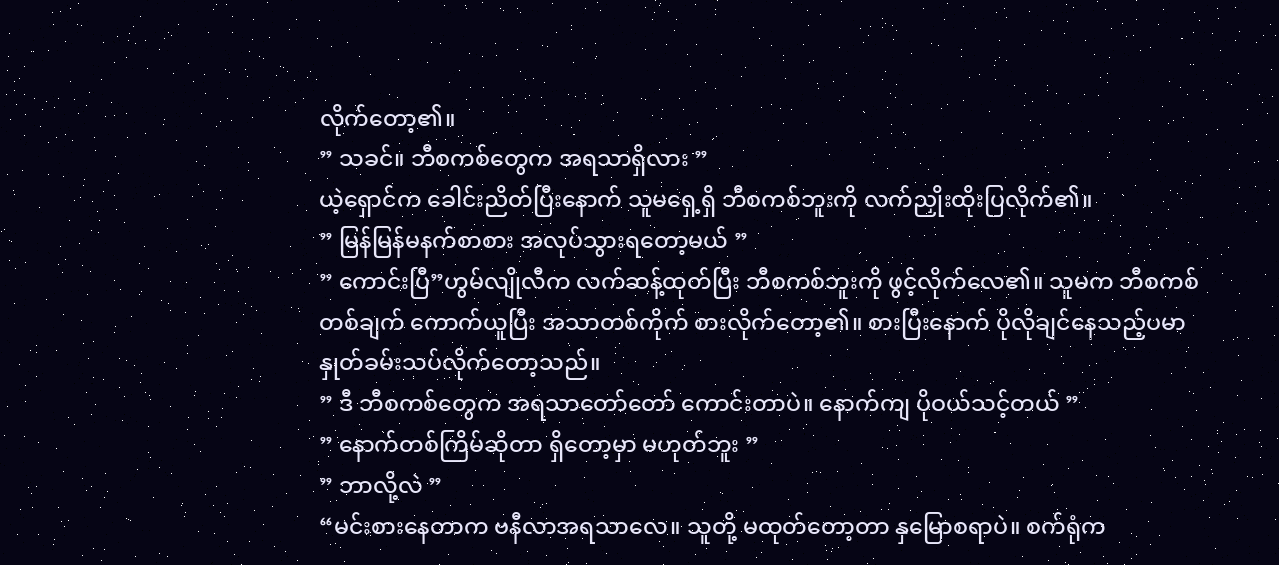လိုက်တော့၏။
” သခင်။ ဘီစကစ်တွေက အရသာရှိလား ”
ယဲ့ရှောင်က ခေါင်းညိတ်ပြီးနောက် သူမရှေ့ရှိ ဘီစကစ်ဘူးကို လက်ညှိုးထိုးပြလိုက်၏။
” မြန်မြန်မနက်စာစား အလုပ်သွားရတော့မယ် ”
” ကောင်းပြီ”ဟွမ်လျိုလီက လက်ဆန့်ထုတ်ပြီး ဘီစကစ်ဘူးကို ဖွင့်လိုက်လေ၏။ သူမက ဘီစကစ်တစ်ချက် ကောက်ယူပြီး အသာတစ်ကိုက် စားလိုက်တော့၏။ စားပြီးနောက် ပိုလိုချင်နေသည့်ပမာ နှုတ်ခမ်းသပ်လိုက်တော့သည်။
” ဒီ ဘီစကစ်တွေက အရသာတော်တော် ကောင်းတာပဲ။ နောက်ကျ ပိုဝယ်သင့်တယ် ”
” နောက်တစ်ကြိမ်ဆိုတာ ရှိတော့မှာ မဟုတ်ဘူး ”
” ဘာလို့လဲ ”
“မင်းစားနေတာက ဗနီလာအရသာလေ။ သူတို့ မထုတ်တော့တာ နှမြောစရာပဲ။ စက်ရုံက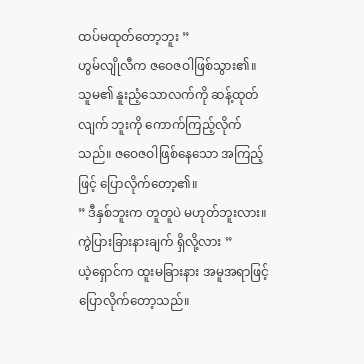ထပ်မထုတ်တော့ဘူး ”
ဟွမ်လျိုလီက ဇဝေဇဝါဖြစ်သွား၏။
သူမ၏ နူးညံ့သောလက်ကို ဆန့်ထုတ်လျက် ဘူးကို ကောက်ကြည့်လိုက်သည်။ ဇဝေဇဝါဖြစ်နေသော အကြည့်ဖြင့် ပြောလိုက်တော့၏။
” ဒီနှစ်ဘူးက တူတူပဲ မဟုတ်ဘူးလား။ ကွဲပြားခြားနားချက် ရှိလို့လား ”
ယဲ့ရှောင်က ထူးမခြားနား အမူအရာဖြင့် ပြောလိုက်တော့သည်။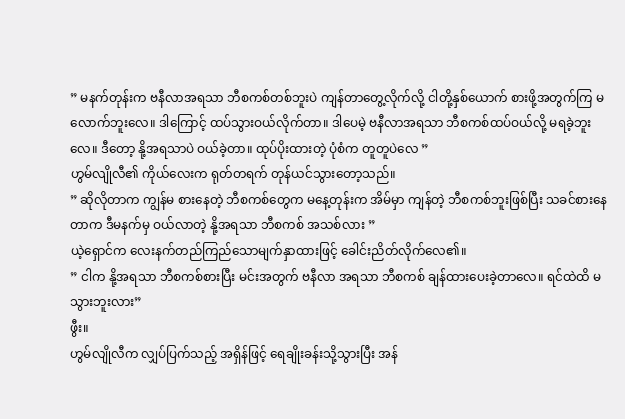” မနက်တုန်းက ဗနီလာအရသာ ဘီစကစ်တစ်ဘူးပဲ ကျန်တာတွေ့လိုက်လို့ ငါတို့နှစ်ယောက် စားဖို့အတွက်ကြ မလောက်ဘူးလေ။ ဒါကြောင့် ထပ်သွားဝယ်လိုက်တာ။ ဒါပေမဲ့ ဗနီလာအရသာ ဘီစကစ်ထပ်ဝယ်လို့ မရခဲ့ဘူးလေ။ ဒီတော့ နို့အရသာပဲ ဝယ်ခဲ့တာ။ ထုပ်ပိုးထားတဲ့ ပုံစံက တူတူပဲလေ ”
ဟွမ်လျိုလီ၏ ကိုယ်လေးက ရုတ်တရက် တုန်ယင်သွားတော့သည်။
” ဆိုလိုတာက ကျွန်မ စားနေတဲ့ ဘီစကစ်တွေက မနေ့တုန်းက အိမ်မှာ ကျန်တဲ့ ဘီစကစ်ဘူးဖြစ်ပြီး သခင်စားနေတာက ဒီမနက်မှ ဝယ်လာတဲ့ နို့အရသာ ဘီစကစ် အသစ်လား ”
ယဲ့ရှောင်က လေးနက်တည်ကြည်သောမျက်နှာထားဖြင့် ခေါင်းညိတ်လိုက်လေ၏။
” ငါက နို့အရသာ ဘီစကစ်စားပြီး မင်းအတွက် ဗနီလာ အရသာ ဘီစကစ် ချန်ထားပေးခဲ့တာလေ။ ရင်ထဲထိ မသွားဘူးလား”
ဖွီး။
ဟွမ်လျိုလီက လျှပ်ပြက်သည့် အရှိန်ဖြင့် ရေချိုးခန်းသို့သွားပြီး အန်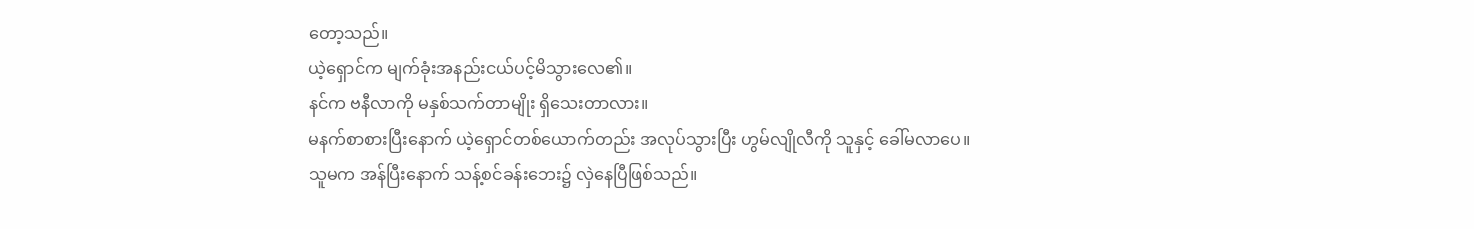တော့သည်။
ယဲ့ရှောင်က မျက်ခုံးအနည်းငယ်ပင့်မိသွားလေ၏။
နင်က ဗနီလာကို မနှစ်သက်တာမျိုး ရှိသေးတာလား။
မနက်စာစားပြီးနောက် ယဲ့ရှောင်တစ်ယောက်တည်း အလုပ်သွားပြီး ဟွမ်လျိုလီကို သူနှင့် ခေါ်မလာပေ။
သူမက အန်ပြီးနောက် သန့်စင်ခန်းဘေး၌ လှဲနေပြီဖြစ်သည်။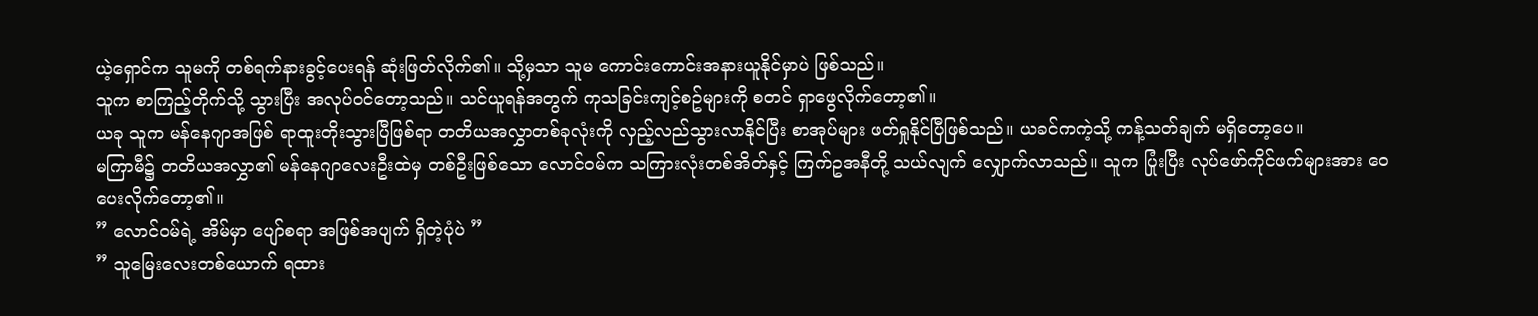ယဲ့ရှောင်က သူမကို တစ်ရက်နားခွင့်ပေးရန် ဆုံးဖြတ်လိုက်၏။ သို့မှသာ သူမ ကောင်းကောင်းအနားယူနိုင်မှာပဲ ဖြစ်သည်။
သူက စာကြည့်တိုက်သို့ သွားပြီး အလုပ်ဝင်တော့သည်။ သင်ယူရန်အတွက် ကုသခြင်းကျင့်စဥ်များကို စတင် ရှာဖွေလိုက်တော့၏။
ယခု သူက မန်နေဂျာအဖြစ် ရာထူးတိုးသွားပြီဖြစ်ရာ တတိယအလွှာတစ်ခုလုံးကို လှည့်လည်သွားလာနိုင်ပြီး စာအုပ်များ ဖတ်ရှုနိုင်ပြီဖြစ်သည်။ ယခင်ကကဲ့သို့ ကန့်သတ်ချက် မရှိတော့ပေ။
မကြာမီ၌ တတိယအလွှာ၏ မန်နေဂျာလေးဦးထဲမှ တစ်ဦးဖြစ်သော လောင်ဝမ်က သကြားလုံးတစ်အိတ်နှင့် ကြက်ဥအနီတို့ သယ်လျက် လျှောက်လာသည်။ သူက ပြုံးပြီး လုပ်ဖော်ကိုင်ဖက်များအား ဝေပေးလိုက်တော့၏။
” လောင်ဝမ်ရဲ့ အိမ်မှာ ပျော်စရာ အဖြစ်အပျက် ရှိတဲ့ပုံပဲ ”
” သူမြေးလေးတစ်ယောက် ရထား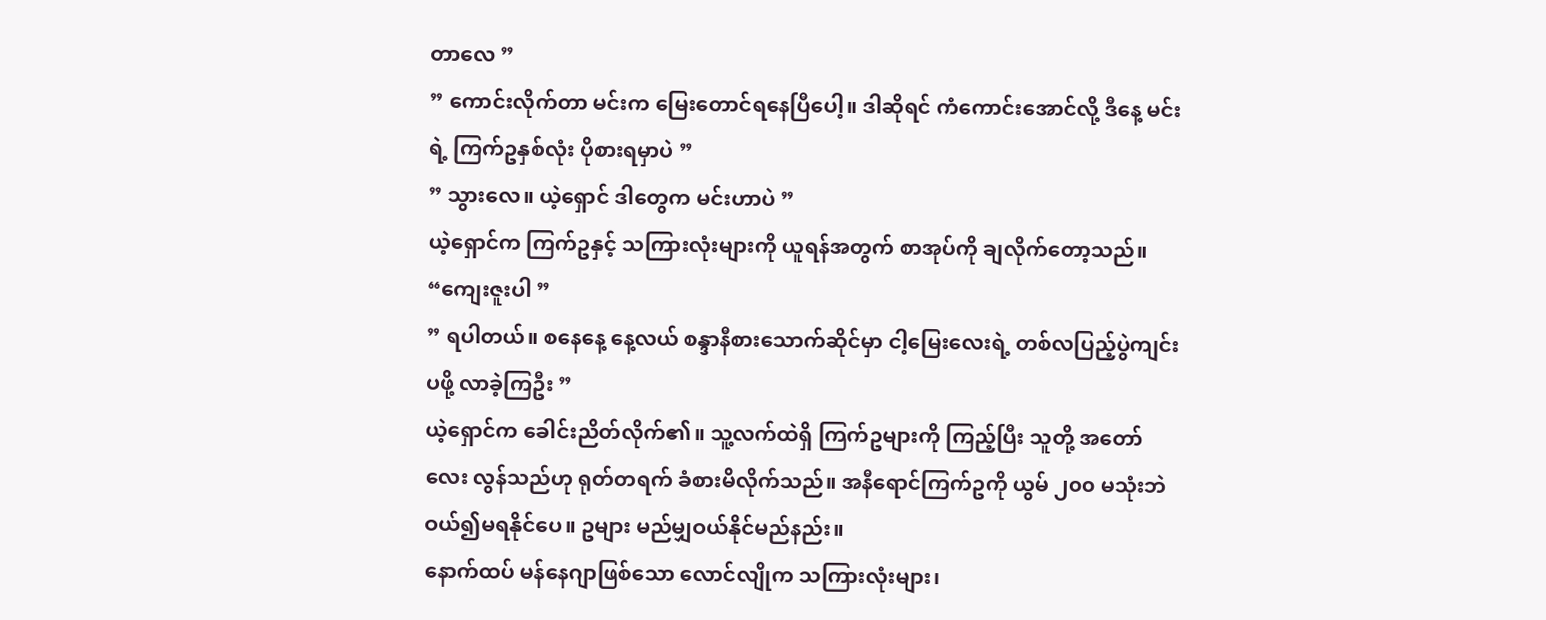တာလေ ”
” ကောင်းလိုက်တာ မင်းက မြေးတောင်ရနေပြီပေါ့။ ဒါဆိုရင် ကံကောင်းအောင်လို့ ဒီနေ့ မင်းရဲ့ ကြက်ဥနှစ်လုံး ပိုစားရမှာပဲ ”
” သွားလေ။ ယဲ့ရှောင် ဒါတွေက မင်းဟာပဲ ”
ယဲ့ရှောင်က ကြက်ဥနှင့် သကြားလုံးများကို ယူရန်အတွက် စာအုပ်ကို ချလိုက်တော့သည်။
“ကျေးဇူးပါ ”
” ရပါတယ်။ စနေနေ့ နေ့လယ် စန္ဒာနီစားသောက်ဆိုင်မှာ ငါ့မြေးလေးရဲ့ တစ်လပြည့်ပွဲကျင်းပဖို့ လာခဲ့ကြဦး ”
ယဲ့ရှောင်က ခေါင်းညိတ်လိုက်၏။ သူ့လက်ထဲရှိ ကြက်ဥများကို ကြည့်ပြီး သူတို့ အတော်လေး လွန်သည်ဟု ရုတ်တရက် ခံစားမိလိုက်သည်။ အနီရောင်ကြက်ဥကို ယွမ် ၂၀၀ မသုံးဘဲ ဝယ်၍မရနိုင်ပေ။ ဥများ မည်မျှဝယ်နိုင်မည်နည်း။
နောက်ထပ် မန်နေဂျာဖြစ်သော လောင်လျိုက သကြားလုံးများ၊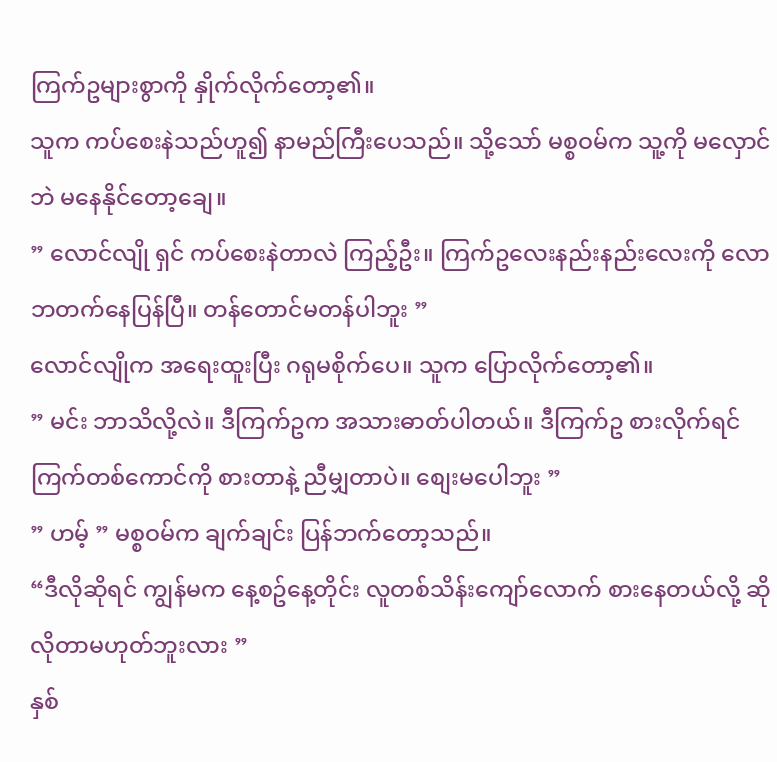ကြက်ဥများစွာကို နှိုက်လိုက်တော့၏။
သူက ကပ်စေးနဲသည်ဟူ၍ နာမည်ကြီးပေသည်။ သို့သော် မစ္စဝမ်က သူ့ကို မလှောင်ဘဲ မနေနိုင်တော့ချေ။
” လောင်လျို ရှင် ကပ်စေးနဲတာလဲ ကြည့်ဦး။ ကြက်ဥလေးနည်းနည်းလေးကို လောဘတက်နေပြန်ပြီ။ တန်တောင်မတန်ပါဘူး ”
လောင်လျိုက အရေးထူးပြီး ဂရုမစိုက်ပေ။ သူက ပြောလိုက်တော့၏။
” မင်း ဘာသိလို့လဲ။ ဒီကြက်ဥက အသားဓာတ်ပါတယ်။ ဒီကြက်ဥ စားလိုက်ရင် ကြက်တစ်ကောင်ကို စားတာနဲ့ ညီမျှတာပဲ။ စျေးမပေါဘူး ”
” ဟမ့် ” မစ္စဝမ်က ချက်ချင်း ပြန်ဘက်တော့သည်။
“ဒီလိုဆိုရင် ကျွန်မက နေ့စဥ်နေ့တိုင်း လူတစ်သိန်းကျော်လောက် စားနေတယ်လို့ ဆိုလိုတာမဟုတ်ဘူးလား ”
နှစ်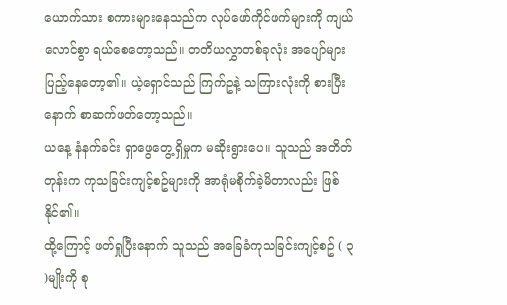ယောက်သား စကားများနေသည်က လုပ်ဖော်ကိုင်ဖက်များကို ကျယ်လောင်စွာ ရယ်စေတော့သည်။ တတိယလွှာတစ်ခုလုံး အပျော်များပြည့်နေတော့၏။ ယဲ့ရှောင်သည် ကြက်ဥနဲ့ သကြားလုံးကို စားပြီးနောက် စာဆက်ဖတ်တော့သည်။
ယနေ့ နံနက်ခင်း ရှာဖွေတွေ့ရှိမှုက မဆိုးရွားပေ။ သူသည် အတိတ်တုန်းက ကုသခြင်းကျင့်စဥ်များကို အာရုံမစိုက်ခဲ့မိတာလည်း ဖြစ်နိုင်၏။
ထို့ကြောင့် ဖတ်ရှုပြီးနောက် သူသည် အခြေခံကုသခြင်းကျင့်စဥ် ( ၃ )မျိုးကို စု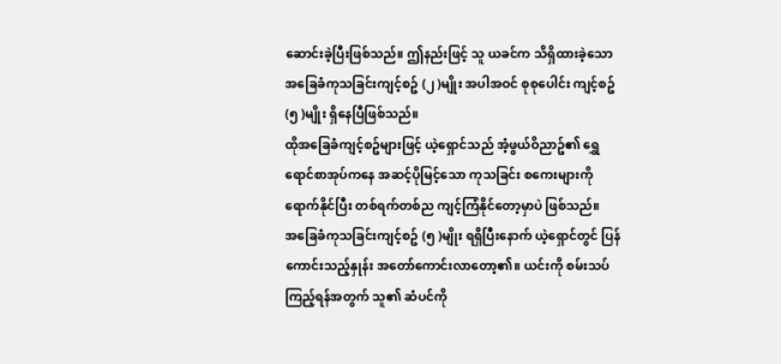ဆောင်းခဲ့ပြီးဖြစ်သည်။ ဤနည်းဖြင့် သူ ယခင်က သိရှိထားခဲ့သော အခြေခံကုသခြင်းကျင့်စဥ် (၂ )မျိုး အပါအဝင် စုစုပေါင်း ကျင့်စဥ် (၅ )မျိုး ရှိနေပြီဖြစ်သည်။
ထိုအခြေခံကျင့်စဥ်များဖြင့် ယဲ့ရှောင်သည် အံ့ဖွယ်ဝိညာဥ်၏ ရွှေရောင်စာအုပ်ကနေ အဆင့်ပိုမြင့်သော ကုသခြင်း စကေးများကို ရောက်နိုင်ပြီး တစ်ရက်တစ်ည ကျင့်ကြံနိုင်တော့မှာပဲ ဖြစ်သည်။
အခြေခံကုသခြင်းကျင့်စဥ် (၅ )မျိုး ရရှိပြီးနောက် ယဲ့ရှောင်တွင် ပြန်ကောင်းသည့်နှုန်း အတော်ကောင်းလာတော့၏။ ယင်းကို စမ်းသပ်ကြည့်ရန်အတွက် သူ၏ ဆံပင်ကို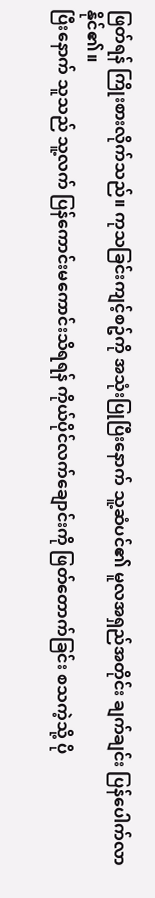ဖြတ်ရန် ကြိုးစားလိုက်သည်။ ကုသခြင်းကျင့်စဥ်ကို အသုံးပြုပြီးနောက် သူ့ဆံပင်၏ မူလအရှည်အတိုင်း ချက်ချင်း ပြန်ပေါက်လာနိုင်၏။
ပြီးနောက် သူသည် သူ့လက် ပြန်ကောင်းမကောင်းသိရရန် ကိုယ်ပိုင်လက်ချောင်းကို ဖြတ်တောက်ခြင်း စသကဲ့သို့ ပို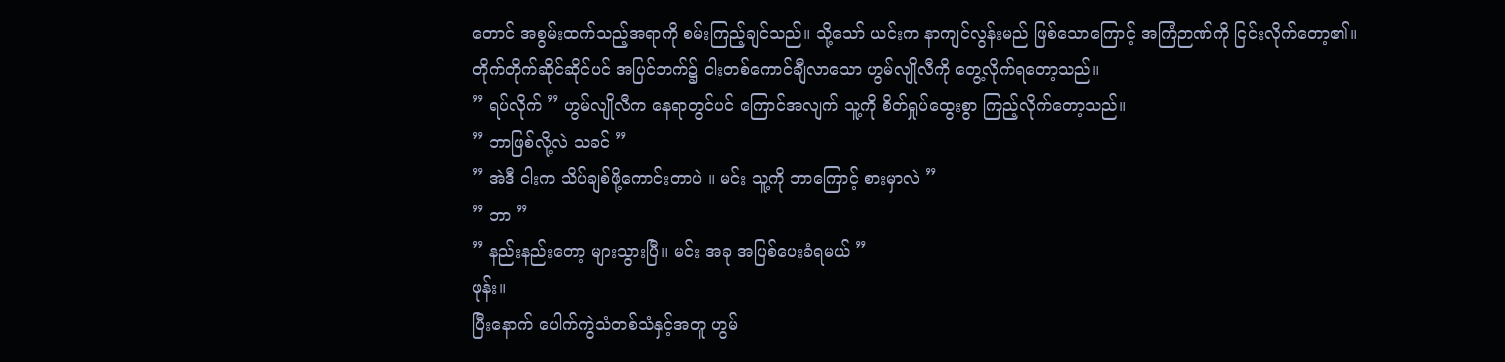တောင် အစွမ်းထက်သည့်အရာကို စမ်းကြည့်ချင်သည်။ သို့သော် ယင်းက နာကျင်လွန်းမည် ဖြစ်သောကြောင့် အကြံဉာဏ်ကို ငြင်းလိုက်တော့၏။
တိုက်တိုက်ဆိုင်ဆိုင်ပင် အပြင်ဘက်၌ ငါးတစ်ကောင်ချီလာသော ဟွမ်လျိုလီကို တွေ့လိုက်ရတော့သည်။
” ရပ်လိုက် ” ဟွမ်လျိုလီက နေရာတွင်ပင် ကြောင်အလျက် သူ့ကို စိတ်ရှုပ်ထွေးစွာ ကြည့်လိုက်တော့သည်။
” ဘာဖြစ်လို့လဲ သခင် ”
” အဲဒီ ငါးက သိပ်ချစ်ဖို့ကောင်းတာပဲ ။ မင်း သူ့ကို ဘာကြောင့် စားမှာလဲ ”
” ဘာ ”
” နည်းနည်းတော့ များသွားပြီ။ မင်း အခု အပြစ်ပေးခံရမယ် ”
ဖုန်း။
ပြီးနောက် ပေါက်ကွဲသံတစ်သံနှင့်အတူ ဟွမ်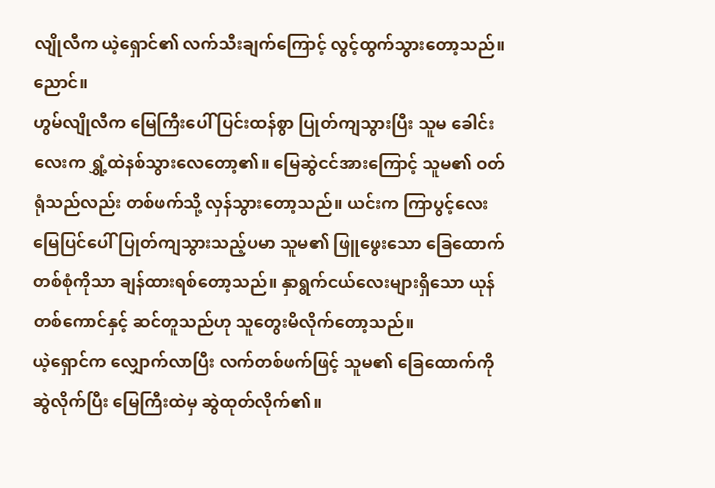လျိုလီက ယဲ့ရှောင်၏ လက်သီးချက်ကြောင့် လွင့်ထွက်သွားတော့သည်။
ညောင်။
ဟွမ်လျိုလီက မြေကြီးပေါ် ပြင်းထန်စွာ ပြုတ်ကျသွားပြီး သူမ ခေါင်းလေးက ရွှံ့ထဲနစ်သွားလေတော့၏။ မြေဆွဲငင်အားကြောင့် သူမ၏ ဝတ်ရုံသည်လည်း တစ်ဖက်သို့ လှန်သွားတော့သည်။ ယင်းက ကြာပွင့်လေး မြေပြင်ပေါ်ပြုတ်ကျသွားသည့်ပမာ သူမ၏ ဖြူဖွေးသော ခြေထောက်တစ်စုံကိုသာ ချန်ထားရစ်တော့သည်။ နှာရွက်ငယ်လေးများရှိသော ယုန်တစ်ကောင်နှင့် ဆင်တူသည်ဟု သူတွေးမိလိုက်တော့သည်။
ယဲ့ရှောင်က လျှောက်လာပြီး လက်တစ်ဖက်ဖြင့် သူမ၏ ခြေထောက်ကို ဆွဲလိုက်ပြီး မြေကြီးထဲမှ ဆွဲထုတ်လိုက်၏။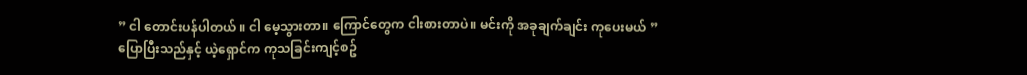” ငါ တောင်းပန်ပါတယ် ။ ငါ မေ့သွားတာ။ ကြောင်တွေက ငါးစားတာပဲ။ မင်းကို အခုချက်ချင်း ကုပေးမယ် ”
ပြောပြီးသည်နှင့် ယဲ့ရှောင်က ကုသခြင်းကျင့်စဥ်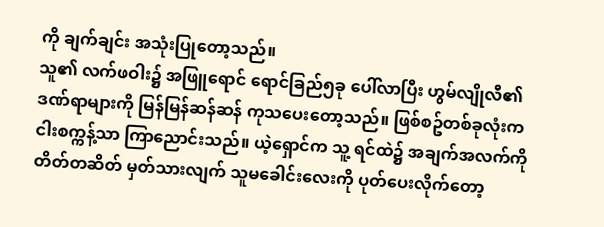ကို ချက်ချင်း အသုံးပြုတော့သည်။
သူ၏ လက်ဖဝါး၌ အဖြူရောင် ရောင်ခြည်၅ခု ပေါ်လာပြီး ဟွမ်လျိုလီ၏ ဒဏ်ရာများကို မြန်မြန်ဆန်ဆန် ကုသပေးတော့သည်။ ဖြစ်စဥ်တစ်ခုလုံးက ငါးစက္ကန့်သာ ကြာညောင်းသည်။ ယဲ့ရှောင်က သူ့ ရင်ထဲ၌ အချက်အလက်ကို တိတ်တဆိတ် မှတ်သားလျက် သူမခေါင်းလေးကို ပုတ်ပေးလိုက်တော့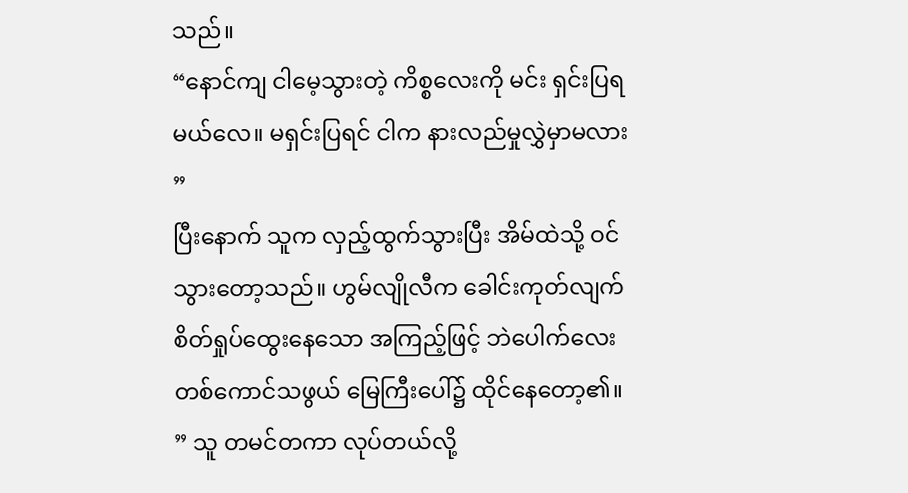သည်။
“နောင်ကျ ငါမေ့သွားတဲ့ ကိစ္စလေးကို မင်း ရှင်းပြရမယ်လေ။ မရှင်းပြရင် ငါက နားလည်မှုလွှဲမှာမလား ”
ပြီးနောက် သူက လှည့်ထွက်သွားပြီး အိမ်ထဲသို့ ဝင်သွားတော့သည်။ ဟွမ်လျိုလီက ခေါင်းကုတ်လျက် စိတ်ရှုပ်ထွေးနေသော အကြည့်ဖြင့် ဘဲပေါက်လေးတစ်ကောင်သဖွယ် မြေကြီးပေါ်၌ ထိုင်နေတော့၏။
” သူ တမင်တကာ လုပ်တယ်လို့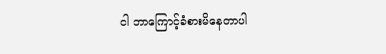ငါ ဘာကြောင့်ခံစားမိနေတာပါ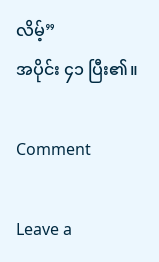လိမ့်”
အပိုင်း ၄၁ ပြီး၏။

Comment

Leave a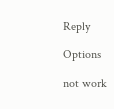Reply

Options

not work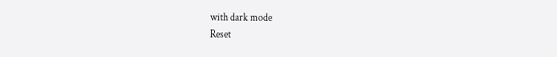with dark mode
Reset